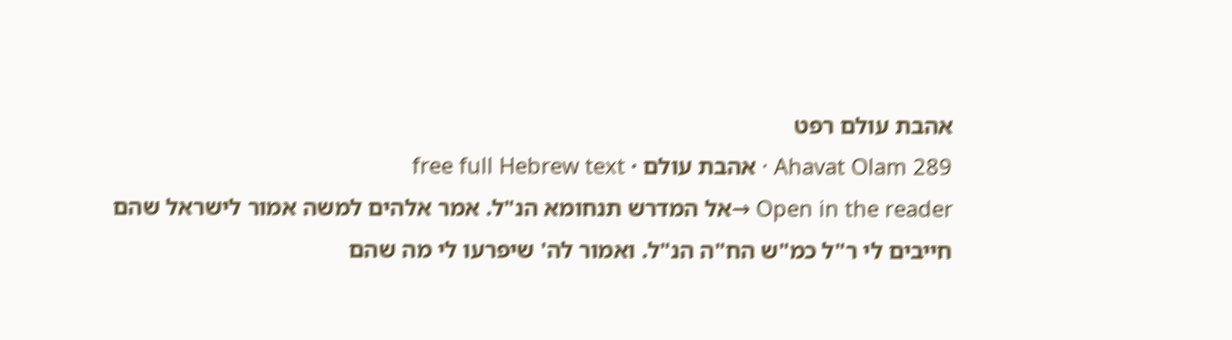אהבת עולם רפט
Ahavat Olam 289 · אהבת עולם · free full Hebrew text
Open in the reader →אל המדרש תנחומא הנ"ל. אמר אלהים למשה אמור לישראל שהם חייבים לי ר"ל כמ"ש הח"ה הנ"ל. ואמור לה' שיפרעו לי מה שהם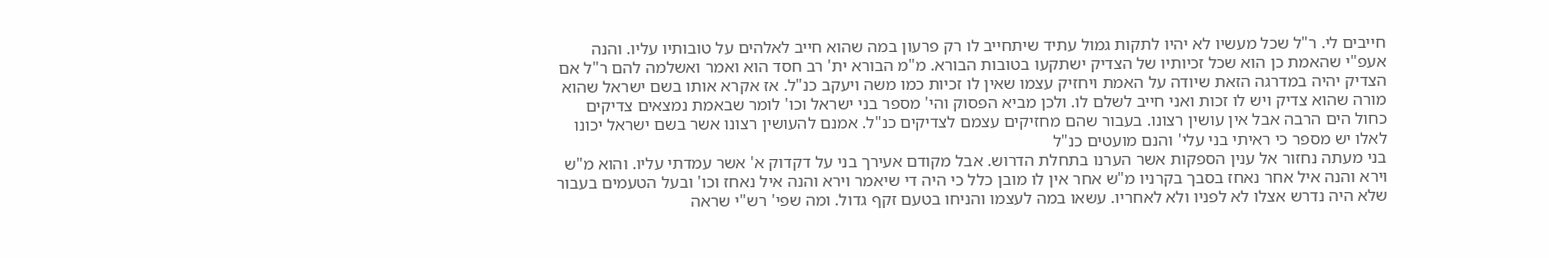חייבים לי. ר"ל שכל מעשיו לא יהיו לתקות גמול עתיד שיתחייב לו רק פרעון במה שהוא חייב לאלהים על טובותיו עליו. והנה אעפ"י שהאמת כן הוא שכל זכיותיו של הצדיק ישתקעו בטובות הבורא. מ"מ הבורא ית' רב חסד הוא ואמר ואשלמה להם ר"ל אם הצדיק יהיה במדרגה הזאת שיודה על האמת ויחזיק עצמו שאין לו זכיות כמו משה ויעקב כנ"ל. אז אקרא אותו בשם ישראל שהוא מורה שהוא צדיק ויש לו זכות ואני חייב לשלם לו. ולכן מביא הפסוק והי' מספר בני ישראל וכו' לומר שבאמת נמצאים צדיקים כחול הים הרבה אבל אין עושין רצונו. בעבור שהם מחזיקים עצמם לצדיקים כנ"ל. אמנם להעושין רצונו אשר בשם ישראל יכונו לאלו יש מספר כי ראיתי בני עלי' והנם מועטים כנ"ל
בני מעתה נחזור אל ענין הספקות אשר הערנו בתחלת הדרוש. אבל מקודם אעירך בני על דקדוק א' אשר עמדתי עליו. והוא מ"ש וירא והנה איל אחר נאחז בסבך בקרניו מ"ש אחר אין לו מובן כלל כי היה די שיאמר וירא והנה איל נאחז וכו' ובעל הטעמים בעבור שלא היה נדרש אצלו לא לפניו ולא לאחריו. עשאו במה לעצמו והניחו בטעם זקף גדול. ומה שפי' רש"י שראה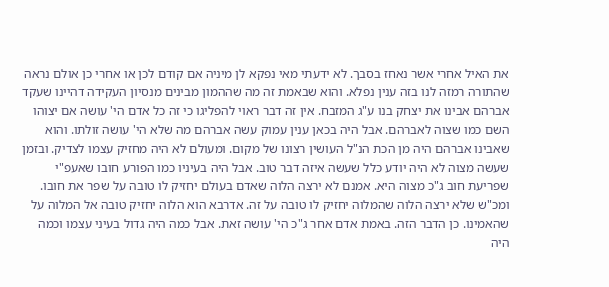את האיל אחרי אשר נאחז בסבך. לא ידעתי מאי נפקא לן מיניה אם קודם לכן או אחרי כן אולם נראה שהתורה רמזה לנו בזה ענין נפלא. והוא שבאמת זה מה שההמון מבינים מנסיון העקידה דהיינו שעקד אברהם אבינו את יצחק בנו ע"ג המזבח. אין זה דבר ראוי להפליגו כי זה כל אדם הי' עושה אם יצוהו השם כמו שצוה לאברהם. אבל היה בכאן ענין עמוק עשה אברהם מה שלא הי' עושה זולתו. והוא שאבינו אברהם היה מן הכת הנ"ל העושין רצונו של מקום. ומעולם לא היה מחזיק עצמו לצדיק. ובזמן שעשה מצוה לא היה יודע כלל שעשה איזה דבר טוב. אבל היה בעיניו כמו הפורע חובו שאעפ"י שפריעת חוב ג"כ מצוה היא. אמנם לא ירצה הלוה שאדם בעולם יחזיק לו טובה על שפר את חובו. ומכ"ש שלא ירצה הלוה שהמלוה יחזיק לו טובה על זה. אדרבא הוא הלוה יחזיק טובה אל המלוה על שהאמינו. כן הדבר הזה. באמת אדם אחר ג"כ הי' עושה זאת. אבל כמה היה גדול בעיני עצמו וכמה היה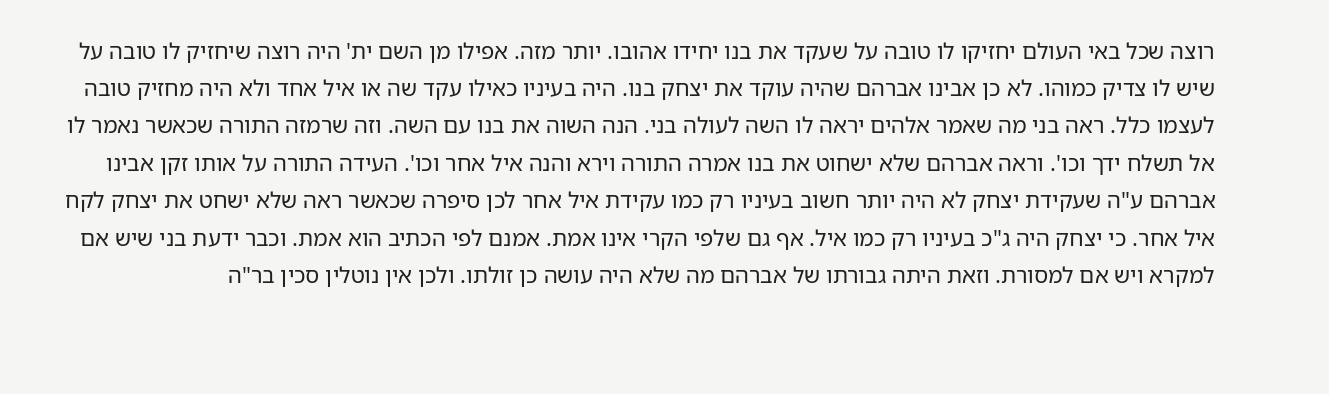רוצה שכל באי העולם יחזיקו לו טובה על שעקד את בנו יחידו אהובו. יותר מזה. אפילו מן השם ית' היה רוצה שיחזיק לו טובה על שיש לו צדיק כמוהו. לא כן אבינו אברהם שהיה עוקד את יצחק בנו. היה בעיניו כאילו עקד שה או איל אחד ולא היה מחזיק טובה לעצמו כלל. ראה בני מה שאמר אלהים יראה לו השה לעולה בני. הנה השוה את בנו עם השה. וזה שרמזה התורה שכאשר נאמר לו אל תשלח ידך וכו'. וראה אברהם שלא ישחוט את בנו אמרה התורה וירא והנה איל אחר וכו'. העידה התורה על אותו זקן אבינו אברהם ע"ה שעקידת יצחק לא היה יותר חשוב בעיניו רק כמו עקידת איל אחר לכן סיפרה שכאשר ראה שלא ישחט את יצחק לקח איל אחר. כי יצחק היה ג"כ בעיניו רק כמו איל. אף גם שלפי הקרי אינו אמת. אמנם לפי הכתיב הוא אמת. וכבר ידעת בני שיש אם למקרא ויש אם למסורת. וזאת היתה גבורתו של אברהם מה שלא היה עושה כן זולתו. ולכן אין נוטלין סכין בר"ה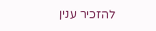להזכיר ענין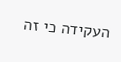העקידה כי זה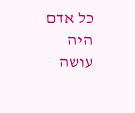כל אדם היה עושה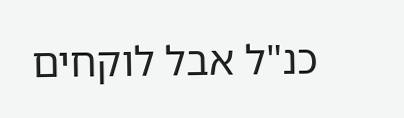כנ"ל אבל לוקחים